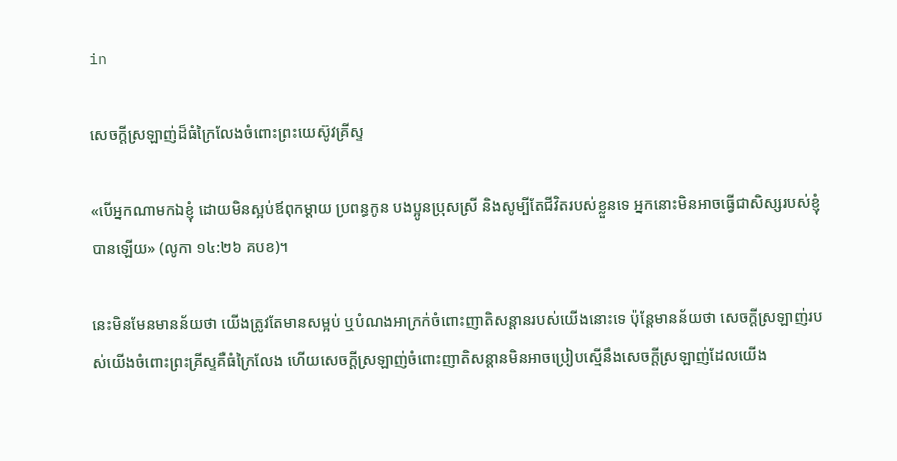in

សេចក្តីស្រឡាញ់ដ៏ធំក្រៃលែងចំពោះព្រះយេស៊ូវគ្រីស្ទ

«បើអ្នកណាមកឯខ្ញុំ ដោយមិនស្អប់ឪពុកម្ដាយ ប្រពន្ធកូន បងប្អូនប្រុសស្រី និងសូម្បីតែជីវិតរបស់ខ្លួនទេ អ្នកនោះមិនអាចធ្វើជាសិស្សរបស់ខ្ញុំបានឡើយ» (លូកា ១៤:២៦ គបខ)។

នេះមិនមែនមានន័យថា យើងត្រូវតែមានសម្អប់ ឬបំណងអាក្រក់ចំពោះញាតិសន្តានរបស់យើងនោះទេ ប៉ុន្តែមានន័យថា សេចក្តីស្រឡាញ់របស់យើងចំពោះព្រះគ្រីស្ទគឺធំក្រៃលែង ហើយសេចក្តីស្រឡាញ់ចំពោះញាតិសន្តានមិនអាចប្រៀបស្មើនឹងសេចក្តីស្រឡាញ់ដែលយើង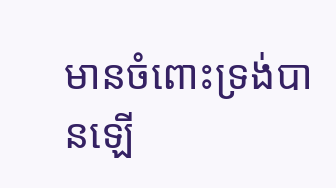មានចំពោះទ្រង់បានឡើ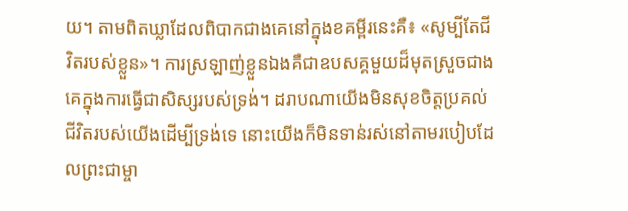យ។ តាមពិតឃ្លាដែលពិបាកជាងគេនៅក្នុងខគម្ពីរនេះគឺ៖ «សូម្បីតែជីវិតរបស់ខ្លួន»។ ការស្រឡាញ់ខ្លួនឯងគឺជាឧបសគ្គមួយដ៏មុតស្រួចជាងគេក្នុងការធ្វើជាសិស្សរបស់ទ្រង់។ ដរាបណាយើងមិនសុខចិត្តប្រគល់ជីវិតរបស់យើងដើម្បីទ្រង់ទេ នោះយើងក៏មិនទាន់រស់នៅតាមរបៀបដែលព្រះជាម្ចា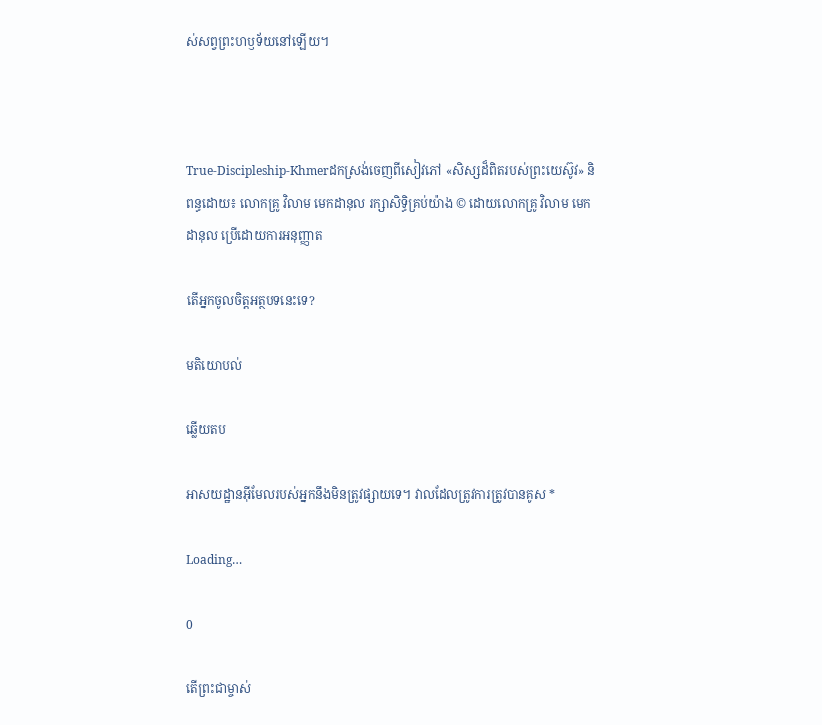ស់សព្វព្រះហឫទ័យនៅឡើយ។



True-Discipleship-Khmerដកស្រង់ចេញពីសៀវភៅ «សិស្សដ៏ពិតរបស់ព្រះយេស៊ូវ» និពន្ធដោយ៖ លោកគ្រូ វិលាម មេកដានុល រក្សាសិទ្ធិគ្រប់យ៉ាង © ដោយលោកគ្រូ វិលាម មេកដានុល ប្រើដោយការអនុញ្ញាត

តើអ្នកចូលចិត្តអត្ថបទនេះទេ?

មតិយោបល់

ឆ្លើយតប

អាសយដ្ឋានអ៊ីមែលរបស់អ្នកនឹងមិនត្រូវផ្សាយទេ។ វាលដែលត្រូវការត្រូវបានគូស *

Loading…

0

តើព្រះជាម្ចាស់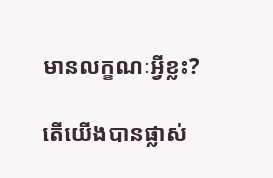មានលក្ខណៈអ្វីខ្លះ?

តើយើងបានផ្លាស់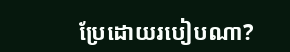ប្រែដោយរបៀបណា?